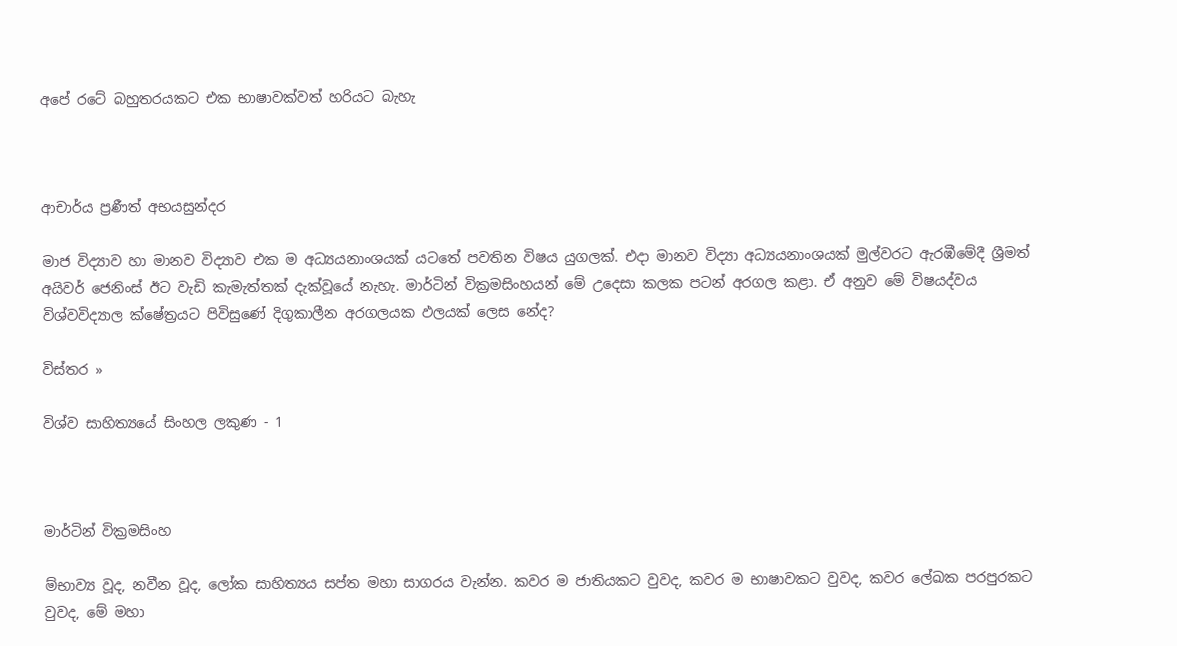අපේ රටේ බහුතරයකට එක භාෂාවක්වත් හරියට බැහැ



ආචාර්ය ප්‍රණීත් අභයසුන්දර

මාජ විද්‍යාව හා මානව විද්‍යාව එක ම අධ්‍යයනාංශයක් යටතේ පවතින විෂය යුගලක්. එදා මානව විද්‍යා අධ්‍යයනාංශයක් මුල්වරට ඇරඹීමේදී ශ්‍රීමත් අයිවර් ජෙනිංස් ඊට වැඩි කැමැත්තක් දැක්වූයේ නැහැ. මාර්ටින් වික්‍රමසිංහයන් මේ උදෙසා කලක පටන් අරගල කළා. ඒ අනුව මේ විෂයද්වය විශ්වවිද්‍යාල ක්ෂේත්‍රයට පිවිසුණේ දිගුකාලීන අරගලයක ඵලයක් ලෙස නේද?

විස්තර »

විශ්ව සාහිත්‍යයේ සිංහල ලකුණ - 1



මාර්ටින් වික්‍රමසිංහ

ම්භාව්‍ය වූද, නවීන වූද, ලෝක සාහිත්‍යය සප්ත මහා සාගරය වැන්න. කවර ම ජාතියකට වුවද, කවර ම භාෂාවකට වුවද, කවර ලේඛක පරපුරකට වුවද, මේ මහා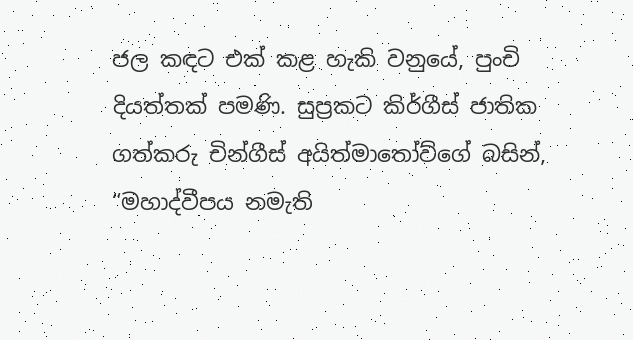ජල කඳට එක් කළ හැකි වනුයේ, පුංචි දියත්තක් පමණි. සුප්‍රකට කිර්ගීස් ජාතික ගත්කරු චින්ගීස් අයිත්මාතෝව්ගේ බසින්, “මහාද්වීපය නමැති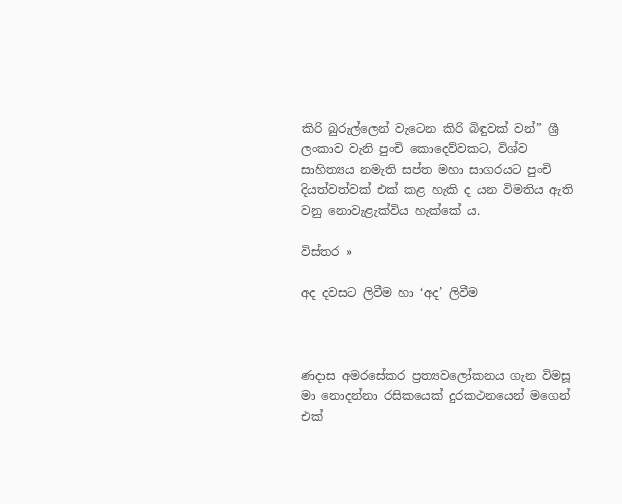කිරි බුරුල්ලෙන් වැටෙන කිරි බිඳුවක් වන්” ශ්‍රී ලංකාව වැනි පුංචි කොදෙව්වකට, විශ්ව සාහිත්‍යය නමැති සප්ත මහා සාගරයට පුංචි දියත්වත්වක් එක් කළ හැකි ද යන විමතිය ඇති වනු නොවැළැක්විය හැක්කේ ය.

විස්තර »

අද දවසට ලිවීම හා ‘අද’ ලිවීම



ණදාස අමරසේකර ප්‍රත්‍යවලෝකනය ගැන විමසූ මා නොදන්නා රසිකයෙක් දුරකථනයෙන් මගෙන් එක්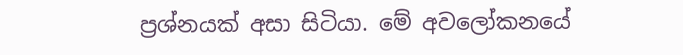ප්‍රශ්නයක් අසා සිටියා. මේ අවලෝකනයේ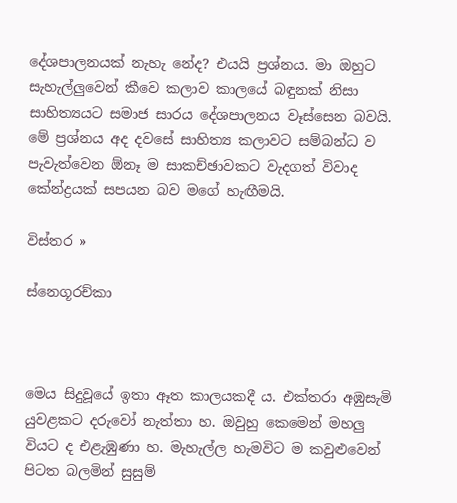දේශපාලනයක් නැහැ නේද? එයයි ප්‍රශ්නය. මා ඔහුට සැහැල්ලුවෙන් කීවෙ කලාව කාලයේ බඳුනක් නිසා සාහිත්‍යයට සමාජ සාරය දේශපාලනය වෑස්සෙන බවයි. මේ ප්‍රශ්නය අද දවසේ සාහිත්‍ය කලාවට සම්බන්ධ ව පැවැත්වෙන ඕනෑ ම සාකච්ඡාවකට වැදගත් විවාද කේන්ද්‍රයක් සපයන බව මගේ හැඟීමයි.

විස්තර »

ස්නෙගූරච්කා



මෙය සිදුවූයේ ඉතා ඈත කාලයකදී ය. එක්තරා අඹුසැමි යුවළකට දරුවෝ නැත්තා හ. ඔවුහු කෙමෙන් මහලු වියට ද එළැඹුණා හ. මැහැල්ල හැමවිට ම කවුළුවෙන් පිටත බලමින් සුසුම්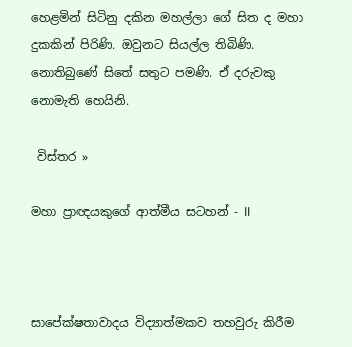හෙළමින් සිටිනු දකින මහල්ලා ගේ සිත ද මහා දුකකින් පිරිණි. ඔවුනට සියල්ල තිබිණි. නොතිබුණේ සිතේ සතුට පමණි. ඒ දරුවකු නොමැති හෙයිනි.

 විස්තර »

මහා ප්‍රාඥයකුගේ ආත්මීය සටහන් - II



සාපේක්ෂතාවාදය විද්‍යාත්මකව තහවුරු කිරීම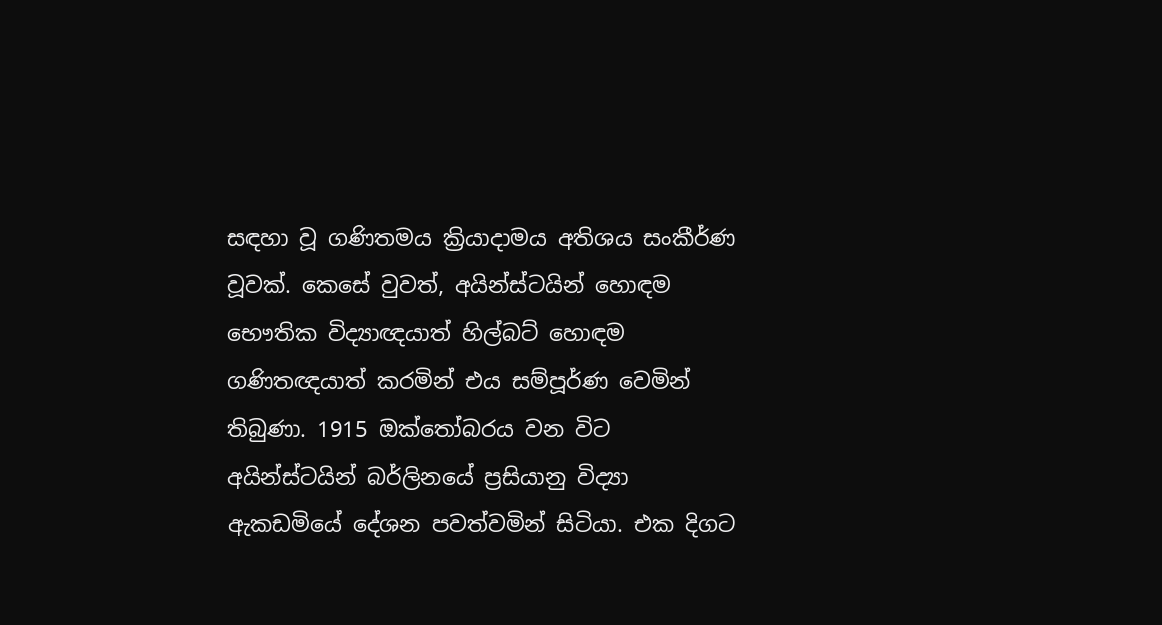සඳහා වූ ගණිතමය ක්‍රියාදාමය අතිශය සංකීර්ණ වූවක්. කෙසේ වුවත්, අයින්ස්ටයින් හොඳම භෞතික විද්‍යාඥයාත් හිල්බට් හොඳම ගණිතඥයාත් කරමින් එය සම්පූර්ණ වෙමින් තිබුණා. 1915 ඔක්තෝබරය වන විට අයින්ස්ටයින් බර්ලිනයේ ප්‍රසියානු විද්‍යා ඇකඩමියේ දේශන පවත්වමින් සිටියා. එක දිගට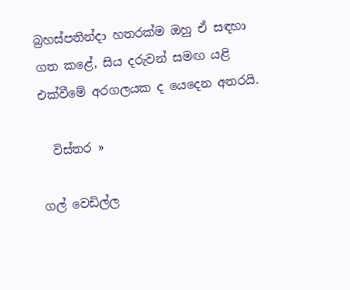බ්‍රහස්පතින්දා හතරක්ම ඔහු ඒ සඳහා ගත කළේ, සිය දරුවන් සමඟ යළි එක්වීමේ අරගලයක ද යෙදෙන අතරයි.

  විස්තර »

ගල් වෙඩිල්ල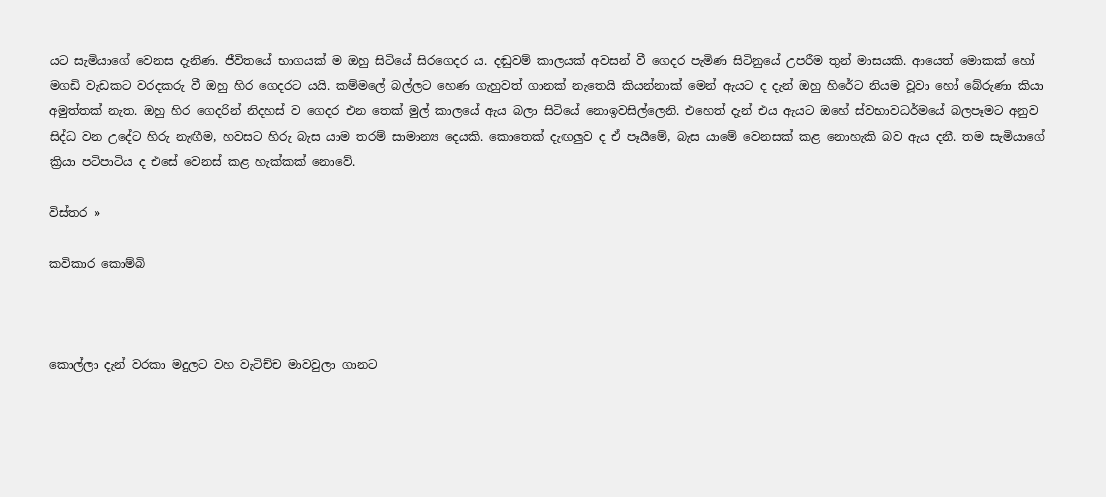යට සැමියාගේ වෙනස දැනිණ. ජීවිතයේ භාගයක් ම ඔහු සිටියේ සිරගෙදර ය. දඬුවම් කාලයක් අවසන් වී ගෙදර පැමිණ සිටිනුයේ උපරීම තුන් මාසයකි. ආයෙත් මොකක් හෝ මගඩි වැඩකට වරදකරු වී ඔහු හිර ගෙදරට යයි. කම්මලේ බල්ලට හෙණ ගැහුවත් ගානක් නැතෙයි කියන්නාක් මෙන් ඇයට ද දැන් ඔහු හිරේට නියම වූවා හෝ බේරුණා කියා අමුත්තක් නැත. ඔහු හිර ගෙදරින් නිදහස් ව ගෙදර එන තෙක් මුල් කාලයේ ඇය බලා සිටියේ නොඉවසිල්ලෙනි. එහෙත් දැන් එය ඇයට ඔහේ ස්වභාවධර්මයේ බලපෑමට අනුව සිද්ධ වන උදේට හිරු නැඟීම, හවසට හිරු බැස යාම තරම් සාමාන්‍ය දෙයකි. කොතෙක් දැඟලුව ද ඒ පෑයීමේ, බැස යාමේ වෙනසක් කළ නොහැකි බව ඇය දනී. තම සැමියාගේ ක්‍රියා පටිපාටිය ද එසේ වෙනස් කළ හැක්කක් නොවේ.

විස්තර »

කවිකාර කොම්බි



කොල්ලා දැන් වරකා මදුලට වහ වැටිච්ච මාවවුලා ගානට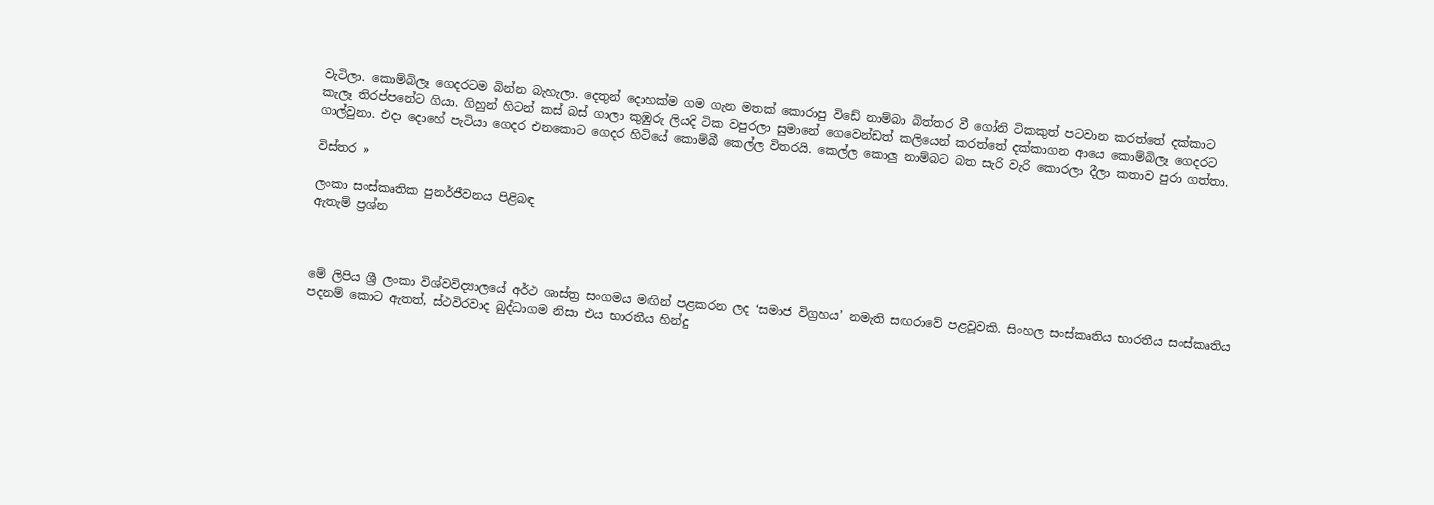වැටිලා. කොම්බිලෑ ගෙදරටම බින්න බැහැලා. දෙතුන් දොහක්ම ගම ගැන මතක් කොරාපු විඩේ නාම්බා බිත්තර වී ගෝනි ටිකකුත් පටවාන කරත්තේ දක්කාට කැලෑ තිරප්පනේට ගියා. ගිහුන් හිටන් කස් බස් ගාලා කුඹුරු ලියදි ටික වපුරලා සුමානේ ගෙවෙන්ඩත් කලියෙන් කරත්තේ දක්කාගන ආයෙ කොම්බිලෑ ගෙදරට ගාල්වුනා. එදා දොහේ පැටියා ගෙදර එනකොට ගෙදර හිටියේ කොම්බී කෙල්ල විතරයි. කෙල්ල කොලු නාම්බට බත සැරි වැරි කොරලා දීලා කතාව පුරා ගත්තා.

විස්තර »

ලංකා සංස්කෘතික පුනර්ජීවනය පිළිබඳ
ඇතැම් ප්‍රශ්න



මේ ලිපිය ශ්‍රී ලංකා විශ්වවිද්‍යාලයේ අර්ථ ශාස්ත්‍ර සංගමය මඟින් පළකරන ලද ‘සමාජ විග්‍රහය’ නමැති සඟරාවේ පළවූවකි. සිංහල සංස්කෘතිය භාරතීය සංස්කෘතිය පදනම් කොට ඇතත්, ස්ථවිරවාද බුද්ධාගම නිසා එය භාරතීය හින්දු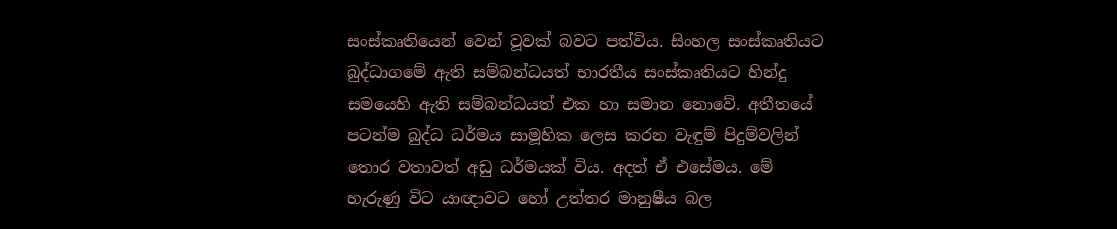සංස්කෘතියෙන් වෙන් වූවක් බවට පත්විය. සිංහල සංස්කෘතියට බුද්ධාගමේ ඇති සම්බන්ධයත් භාරතීය සංස්කෘතියට හින්දු සමයෙහි ඇති සම්බන්ධයත් එක හා සමාන නොවේ. අතීතයේ පටන්ම බුද්ධ ධර්මය සාමූහික ලෙස කරන වැඳුම් පිදුම්වලින් තොර වතාවත් අඩු ධර්මයක් විය. අදත් ඒ එසේමය. මේ හැරුණු විට යාඥාවට හෝ උත්තර මානුෂීය බල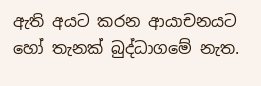ඇති අයට කරන ආයාචනයට හෝ තැනක් බුද්ධාගමේ නැත.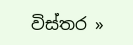විස්තර »